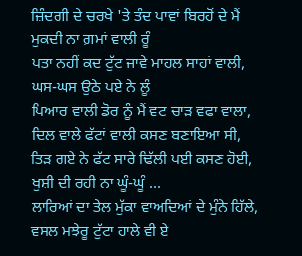ਜ਼ਿੰਦਗੀ ਦੇ ਚਰਖੇ 'ਤੇ ਤੰਦ ਪਾਵਾਂ ਬਿਰਹੋਂ ਦੇ ਮੈਂ
ਮੁਕਦੀ ਨਾ ਗ਼ਮਾਂ ਵਾਲੀ ਰੂੰ
ਪਤਾ ਨਹੀਂ ਕਦ ਟੁੱਟ ਜਾਵੇ ਮਾਹਲ ਸਾਹਾਂ ਵਾਲੀ,
ਘਸ-ਘਸ ਉਠੇ ਪਏ ਨੇ ਲੂੰ
ਪਿਆਰ ਵਾਲੀ ਡੋਰ ਨੂੰ ਮੈਂ ਵਟ ਚਾੜ ਵਫਾ ਵਾਲਾ,
ਦਿਲ ਵਾਲੇ ਫੱਟਾਂ ਵਾਲੀ ਕਸਣ ਬਣਾਇਆ ਸੀ,
ਤਿੜ ਗਏ ਨੇ ਫੱਟ ਸਾਰੇ ਢਿੱਲੀ ਪਈ ਕਸਣ ਹੋਈ,
ਖੁਸ਼ੀ ਦੀ ਰਹੀ ਨਾ ਘੂੰ-ਘੂੰ ...
ਲਾਰਿਆਂ ਦਾ ਤੇਲ ਮੁੱਕਾ ਵਾਅਦਿਆਂ ਦੇ ਮੁੰਨੇ ਹਿੱਲੇ,
ਵਸਲ ਮਝੇਰੂ ਟੁੱਟਾ ਹਾਲੇ ਵੀ ਏ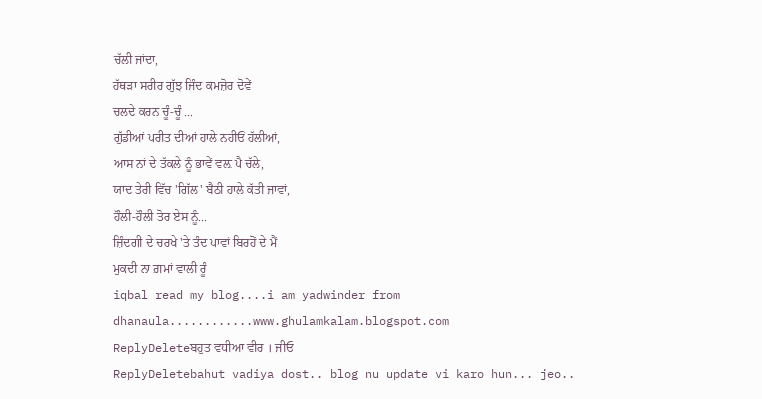ਚੱਲੀ ਜਾਂਦਾ,
ਹੱਥੜਾ ਸਰੀਰ ਗੁੱਝ ਜਿੰਦ ਕਮਜ਼ੋਰ ਦੋਵੇਂ
ਚਲਦੇ ਕਰਨ ਚੂੰ-ਚੂੰ ...
ਗੁੱਡੀਆਂ ਪਰੀਤ ਦੀਆਂ ਹਾਲੇ ਨਹੀਓਂ ਹੱਲੀਆਂ,
ਆਸ ਨਾਂ ਦੇ ਤੱਕਲੇ ਨੂੰ ਭਾਵੇਂ ਵਲ਼ ਪੈ ਚੱਲੇ,
ਯਾਦ ਤੇਰੀ ਵਿੱਚ 'ਗਿੱਲ' ਬੈਠੀ ਹਾਲੇ ਕੱਤੀ ਜਾਵਾਂ,
ਹੌਲੀ-ਹੌਲੀ ਤੋਰ ਏਸ ਨੂੰ...
ਜ਼ਿੰਦਗੀ ਦੇ ਚਰਖੇ 'ਤੇ ਤੰਦ ਪਾਵਾਂ ਬਿਰਹੋਂ ਦੇ ਮੈਂ
ਮੁਕਦੀ ਨਾ ਗ਼ਮਾਂ ਵਾਲੀ ਰੂੰ
iqbal read my blog....i am yadwinder from dhanaula............www.ghulamkalam.blogspot.com
ReplyDeleteਬਹੁਤ ਵਧੀਆ ਵੀਰ । ਜੀਓ
ReplyDeletebahut vadiya dost.. blog nu update vi karo hun... jeo..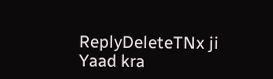ReplyDeleteTNx ji Yaad kra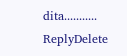dita...........
ReplyDelete